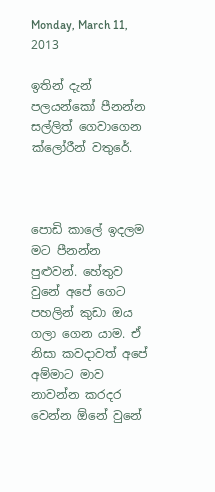Monday, March 11, 2013

ඉතින් දැන් පලයන්කෝ පීනන්න සල්ලිත් ගෙවාගෙන ක්ලෝරීන් වතුරේ.



පොඩි කාලේ ඉදලම මට පීනන්න පුළුවන්. හේතුව වුනේ අපේ ගෙට පහලින් කුඩා ඔය ගලා ගෙන යාම. ඒ නිසා කවදාවත් අපේ අම්මාට මාව නාවන්න කරදර වෙන්න ඕනේ වුනේ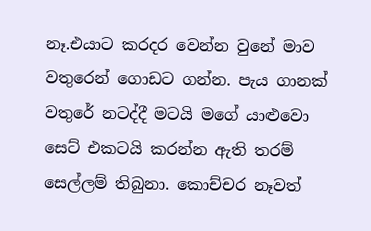නෑ.එයාට කරදර වෙන්න වුනේ මාව වතුරෙන් ගොඩට ගන්න. පැය ගානක් වතුරේ නටද්දී මටයි මගේ යාළුවො සෙට් එකටයි කරන්න ඇති තරම් සෙල්ලම් තිබුනා. කොච්චර නෑවත්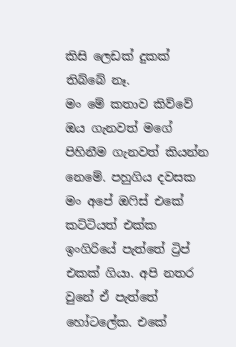කිසි ලෙඩක් දුකක් තිබ්බේ නෑ.
මං මේ කතාව කිව්වේ ඔය ගැනවත් මගේ පිහිනීම ගැනවත් කියන්න නෙමේ. පහුගිය දවසක මං අපේ ඔෆිස් එකේ කට්ටියත් එක්ක ඉංගිරියේ පැත්තේ ට්‍රිප් එකක් ගියා. අපි නතර වුනේ ඒ පැත්තේ හෝටලේක. එකේ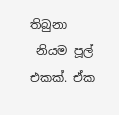තිබුනා
 නියම පූල් එකක්. ඒක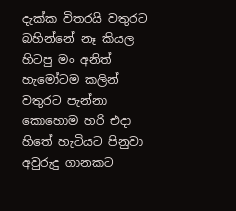දැක්ක විතරයි වතුරට බහින්නේ නෑ කියල හිටපු මං අනිත් හැමෝටම කලින් වතුරට පැන්නා
කොහොම හරි එදා හිතේ හැටියට පිනුවා අවුරුදු ගානකට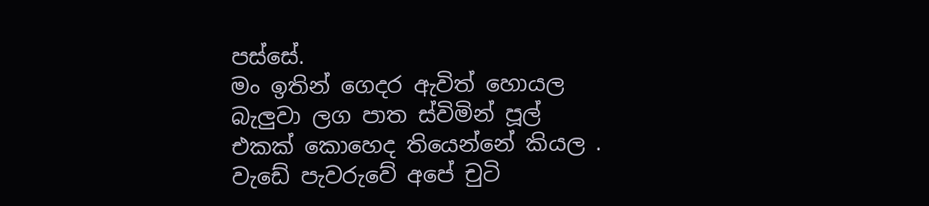පස්සේ.
මං ඉතින් ගෙදර ඇවිත් හොයල බැලුවා ලග පාත ස්විමින් පූල් එකක් කොහෙද තියෙන්නේ කියල . වැඩේ පැවරුවේ අපේ චුටි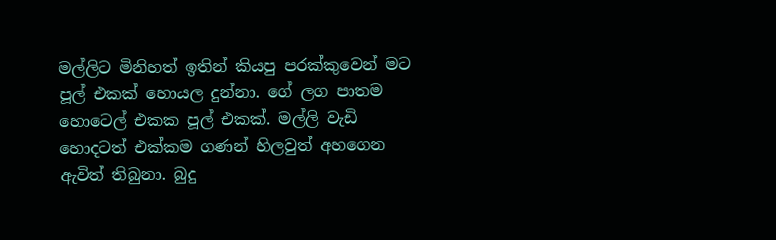මල්ලිට මිනිහත් ඉතින් කියපු පරක්කුවෙන් මට පූල් එකක් හොයල දුන්නා. ගේ ලග පාතම හොටෙල් එකක පූල් එකක්. මල්ලි වැඩි හොදටත් එක්කම ගණන් හිලවුත් අහගෙන ඇවිත් තිබුනා. බුදු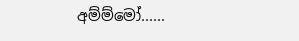අම්ම්මෝ......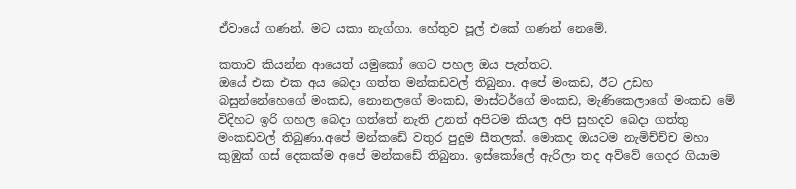ඒවායේ ගණන්. මට යකා නැග්ගා. හේතුව පූල් එකේ ගණන් නෙමේ.

කතාව කියන්න ආයෙත් යමුකෝ ගෙට පහල ඔය පැත්තට.
ඔයේ එක එක අය බෙදා ගත්ත මන්කඩවල් තිබුනා. අපේ මංකඩ, ඊට උඩහ බසුන්නේහෙගේ මංකඩ, නොනලගේ මංකඩ, මාස්ටර්ගේ මංකඩ, මැණිකෙලාගේ මංකඩ මේ විදිහට ඉරි ගහල බෙදා ගත්තේ නැති උනත් අපිටම කියල අපි සුහදව බෙදා ගත්තු මංකඩවල් තිබුණා.අපේ මන්කඩේ වතුර පුදුම සීතලක්. මොකද ඔයටම නැමිච්ච්ච මහා කුඹුක් ගස් දෙකක්ම අපේ මන්කඩේ තිබුනා. ඉස්කෝලේ ඇරිලා තද අව්වේ ගෙදර ගියාම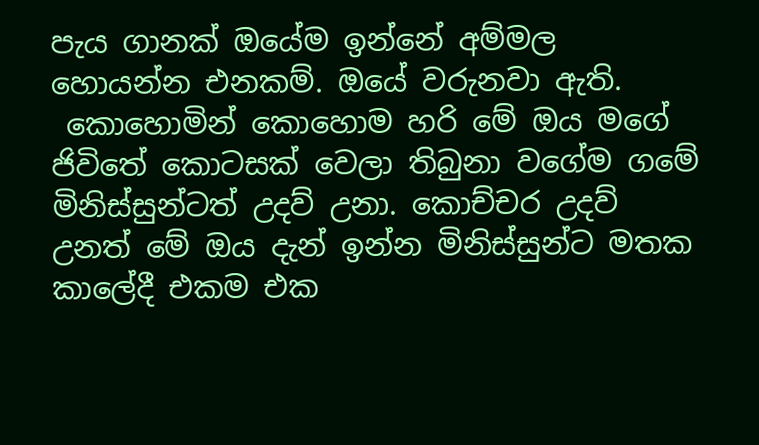පැය ගානක් ඔයේම ඉන්නේ අම්මල හොයන්න එනකම්. ඔයේ වරුනවා ඇති.
 කොහොමින් කොහොම හරි මේ ඔය මගේ ජිවිතේ කොටසක් වෙලා තිබුනා වගේම ගමේ මිනිස්සුන්ටත් උදව් උනා. කොච්චර උදව් උනත් මේ ඔය දැන් ඉන්න මිනිස්සුන්ට මතක කාලේදී එකම එක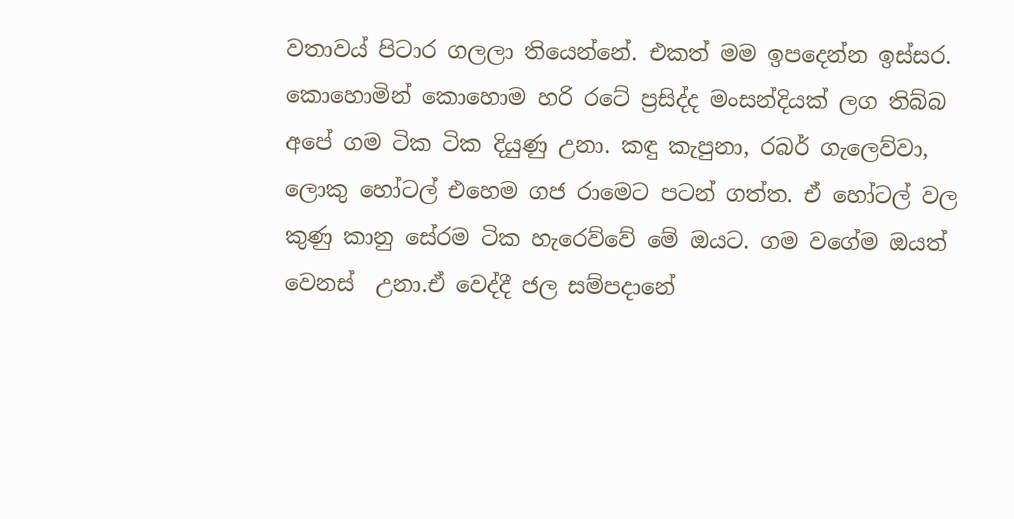වතාවය් පිටාර ගලලා තියෙන්නේ. එකත් මම ඉපදෙන්න ඉස්සර.
කොහොමින් කොහොම හරි රටේ ප්‍රසිද්ද මංසන්දියක් ලග තිබ්බ අපේ ගම ටික ටික දියුණු උනා. කඳු කැපුනා, රබර් ගැලෙව්වා, ලොකු හෝටල් එහෙම ගජ රාමෙට පටන් ගත්ත. ඒ හෝටල් වල කුණු කානු සේරම ටික හැරෙව්වේ මේ ඔයට. ගම වගේම ඔයත් වෙනස්  උනා.ඒ වෙද්දී ජල සම්පදානේ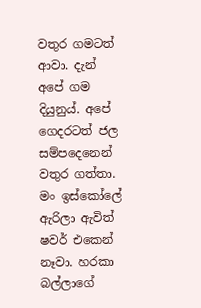වතුර ගමටත් ආවා. දැන් අපේ ගම දියුනුය්. අපේ ගෙදරටත් ජල සම්පදෙනෙන් වතුර ගත්තා. මං ඉස්කෝලේ ඇරිලා ඇවිත් ෂවර් එකෙන් නෑවා. හරකා බල්ලාගේ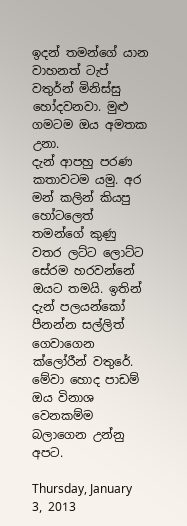ඉදන් තමන්ගේ යාන වාහනත් ටැප් වතුර්න් මිනිස්සු හෝදවනවා. මුළු ගමටම ඔය අමතක උනා.
දැන් ආපහු පරණ කතාවටම යමු. අර මන් කලින් කියපු හෝටලෙත් තමන්ගේ කුණු වතර ලට්ට ලොට්ට සේරම හරවන්නේ ඔයට තමයි. ඉතින් දැන් පලයන්කෝ පීනන්න සල්ලිත් ගෙවාගෙන ක්ලෝරීන් වතුරේ.
මේවා හොද පාඩම් ඔය විනාශ වෙනකම්ම බලාගෙන උන්නු අපට.

Thursday, January 3, 2013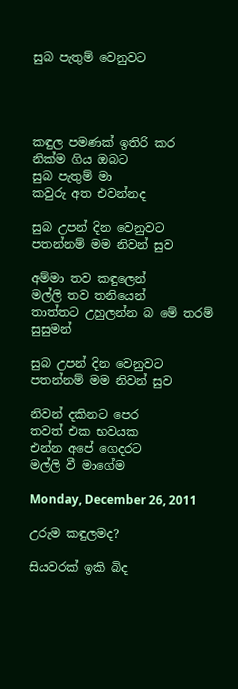සුබ පැතුම් වෙනුවට




කඳුල පමණක් ඉතිරි කර
නික්ම ගිය ඔබට
සුබ පැතුම් මා
කවුරු අත එවන්නද

සුබ උපන් දින වෙනුවට
පතන්නම් මම නිවන් සුව

අම්මා තව කඳුලෙන්
මල්ලි තව තනියෙන්
තාත්තට උහුලන්න බ මේ තරම් සුසුමන්

සුබ උපන් දින වෙනුවට
පතන්නම් මම නිවන් සුව

නිවන් දකිනට පෙර
තවත් එක භවයක
එන්න අපේ ගෙදරට
මල්ලි වී මාගේම

Monday, December 26, 2011

උරුම කඳුලමද?

සියවරක් ඉකි බිද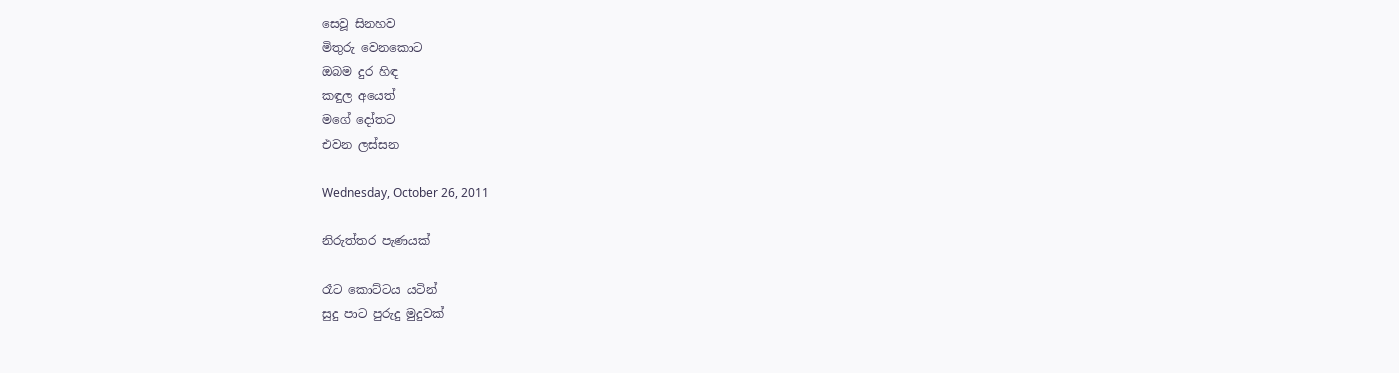සෙවූ සිනහව
මිතුරු වෙනකොට
ඔබම දුර හිඳ
කඳුල අයෙත්
මගේ දෝතට
එවන ලස්සන

Wednesday, October 26, 2011

නිරුත්තර පැණයක්

රෑට කොට්ටය යටින්
සුදු පාට පුරුදු මුදුවක්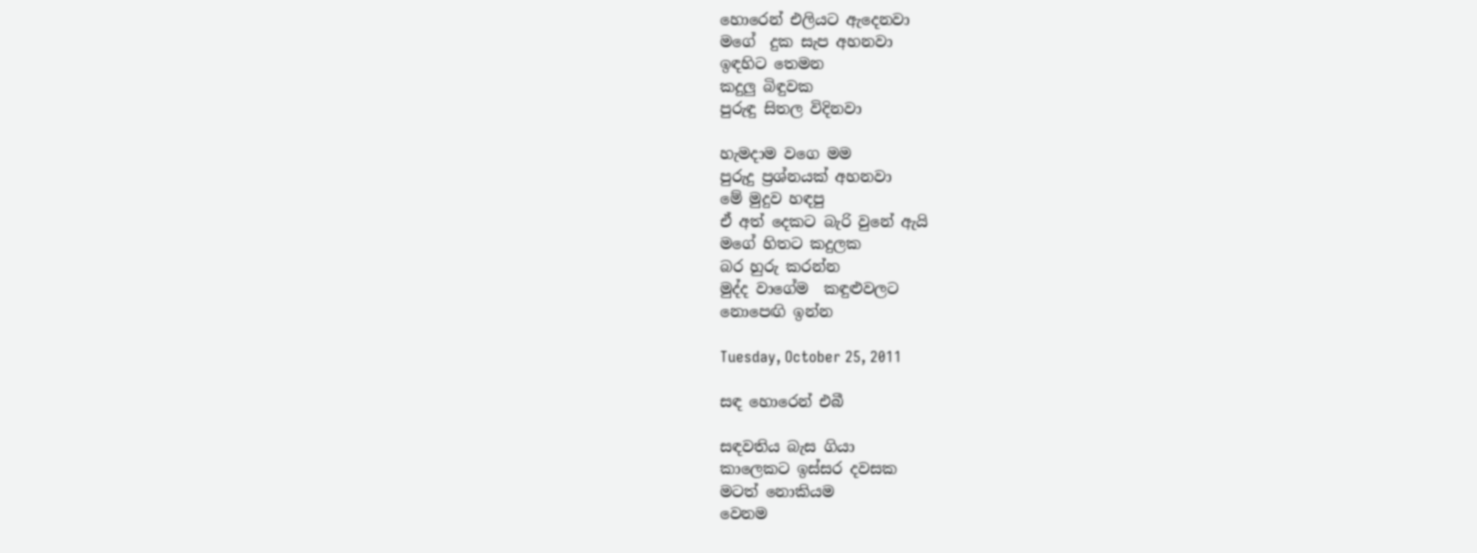හොරෙන් එලියට ඇදෙනවා
මගේ  දුක සැප අහනවා
ඉඳහිට තෙමන
කදුලු බිඳුවක
පුරුඳු සිතල විදිනවා

හැමදාම වගෙ මම
පුරුදු ප්‍රශ්නයක් අහනවා
මේ මුදුව හඳපු
ඒ අත් දෙකට බැරි වුනේ ඇයි
මගේ හිතට කදුලක
බර හුරු කරන්න
මුද්ද වාගේම  කඳුළුවලට
නොපෙඟි ඉන්න

Tuesday, October 25, 2011

සඳ හොරෙන් එබී

සඳවතිය බැස ගියා
කාලෙකට ඉස්සර දවසක
මටත් නොකියම
වෙනම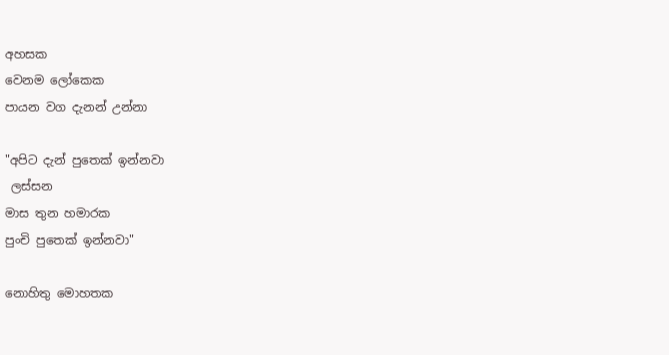අහසක
වෙනම ලෝකෙක
පායන වග දැනන් උන්නා

"අපිට දැන් පුතෙක් ඉන්නවා
 ලස්සන
මාස තුන හමාරක
පුංචි පුතෙක් ඉන්නවා"

නොහිතු මොහතක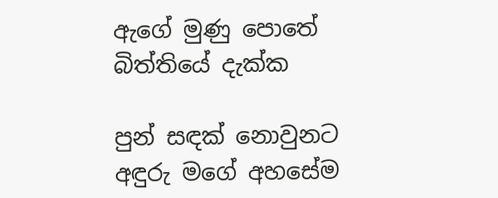ඇගේ මුණු පොතේ
බිත්තියේ දැක්ක

පුන් සඳක් නොවුනට
අඳුරු මගේ අහසේම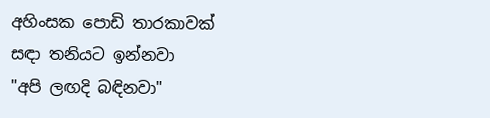අහිංසක පොඩි තාරකාවක්
සඳා තනියට ඉන්නවා
"අපි ලඟදි බඳිනවා"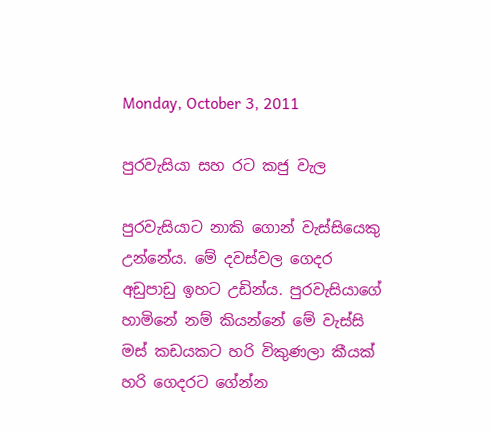Monday, October 3, 2011

පුරවැසියා සහ රට කජු වැල

පුරවැසියාට නාකි ගොන් වැස්සියෙකු උන්නේය. මේ දවස්වල ගෙදර අඩුපාඩු ඉහට උඩින්ය. පුරවැසියාගේ හාමිනේ නම් කියන්නේ මේ වැස්සි මස් කඩයකට හරි විකුණලා කීයක් හරි ගෙදරට ගේන්න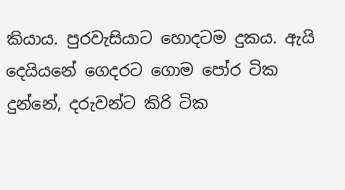කියාය. පුරවැසියාට හොදටම දුකය. ඇයි දෙයියනේ ගෙදරට ගොම පෝර ටික දුන්නේ, දරුවන්ට කිරි ටික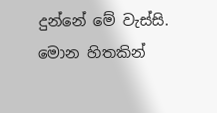දුන්නේ මේ වැස්සි. මොන හිතකින්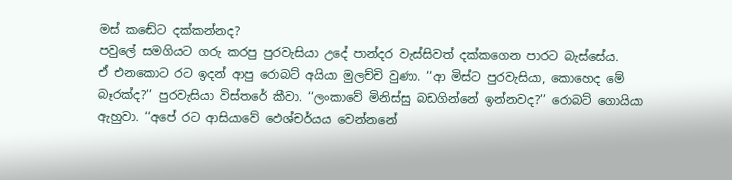මස් කඬේට දක්කන්නද?
පවුලේ සමගියට ගරු කරපු පුරවැසියා උදේ පාන්දර වැස්සිවත් දක්කගෙන පාරට බැස්සේය.
ඒ එනකොට රට ඉදන් ආපු රොබට් අයියා මුලච්චි වුණා. ‘‘ආ මිස්ට පුරවැසියා, කොහෙද මේ බෑරක්ද?’’ පුරවැසියා විස්තරේ කීවා. ‘‘ලංකාවේ මිනිස්සු බඩගින්නේ ඉන්නවද?’’ රොබට් ගොයියා ඇහුවා. ‘‘අපේ රට ආසියාවේ ඵෙශ්චර්යය වෙන්නනේ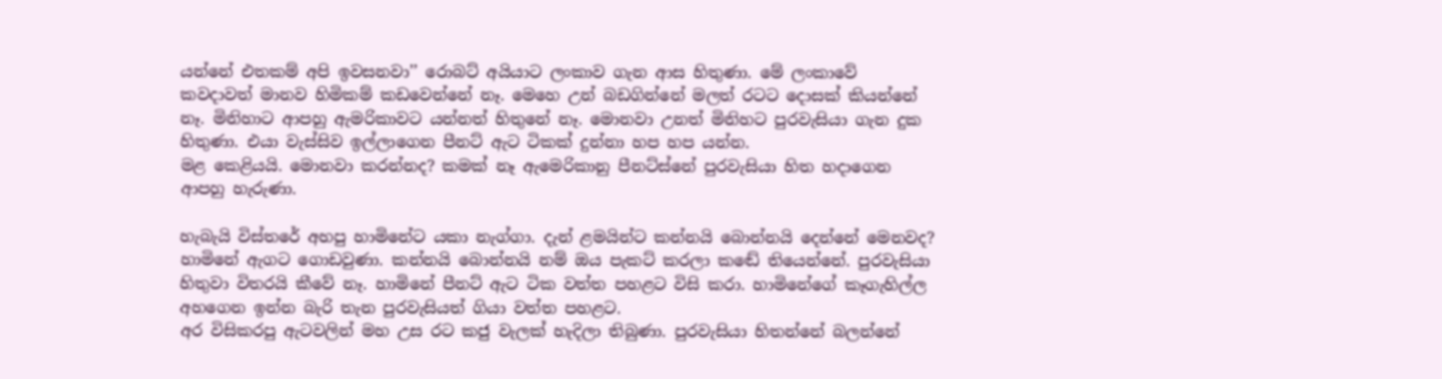යන්නේ එතකම් අපි ඉවසනවා’’ රොබට් අයියාට ලංකාව ගැන ආස හිතුණා. මේ ලංකාවේ කවදාවත් මානව හිමිකම් කඩවෙන්නේ නෑ. මෙහෙ උන් බඩගින්නේ මලත් රටට දොසක් කියන්නේ නෑ. මිනිහාට ආපහු ඇමරිකාවට යන්නත් හිතුනේ නෑ. මොනවා උනත් මිනිහට පුරවැසියා ගැන දුක හිතුණා. එයා වැස්සිව ඉල්ලාගෙන පීනට් ඇට ටිකක් දුන්නා හප හප යන්න.
මළ කෙළියයි. මොනවා කරන්නද? කමක් නෑ ඇමෙරිකානු පීනට්ස්නේ පුරවැසියා හිත හදාගෙන ආපහු හැරුණා.

හැබැයි විස්තරේ අහපු හාමිනේට යකා නැග්ගා. දැන් ළමයින්ට කන්නයි බොන්නයි දෙන්නේ මෙනවද? හාමිනේ ඇගට ගොඩවුණා. කන්නයි බොන්නයි නම් ඔය පැකට් කරලා කඬේ තියෙන්නේ. පුරවැසියා හිතුවා විතරයි කීවේ නෑ. හාමිනේ පීනට් ඇට ටික වත්ත පහළට විසි කරා. හාමිනේගේ කෑගැහිල්ල අහගෙන ඉන්න බැරි තැන පුරවැසියත් ගියා වත්ත පහළට.
අර විසිකරපු ඇටවලින් මහ උස රට කජු වැලක් හැදිලා තිබුණා. පුරවැසියා හිතන්නේ බලන්නේ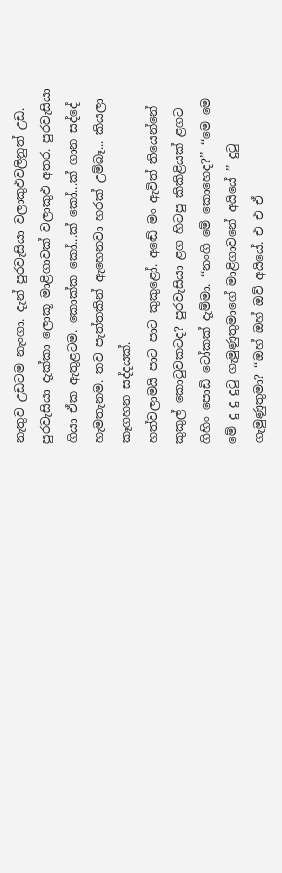නැතුව උඩටම නැංගා. දැන් පුරවැසියා වලාකුඵවලිනුත් උඩ. පුරවැසියා දැක්කා ලොකූ මාළිගාවක් වලාකුඵ අතර. පුරවැසියා ගියා ඒක ඇතුළටම. කොක්ක කෝ...ක් කෝ...ක් ගාන සද්දේ හැමතැනම. තව පැත්තකින් ඇහෙනවා හරක් උම්බෑ... කියලා කෑගහන සද්දයක්.
හත්වලාමයි පාට පාට කුකුළෝ. අඬේ මං ඇවිත් තියෙන්නේ කුකුල් කොටුවකටද? පුරවැසියා ළග හිටපු කිකිළියක් ළගට ගිහිං පොඩි ටෝකක් දැම්මා. ‘‘නංගි මේ කොහෙද?’’ ‘‘මෙ මෙ මේ දු දු දුටු ගැමුණුතුමාගේ මාළිගාවනේ අයියේ ’’ දුටු ගැමුණුතුමා? ‘‘ඔහ් ඔහ් ඔව් අයියේ. එ එ ඒ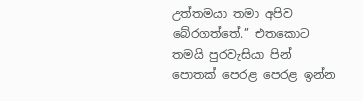උත්තමයා තමා අපිව බේරගත්තේ.’’ එතකොට තමයි පුරවැසියා පින් පොතක් පෙරළ පෙරළ ඉන්න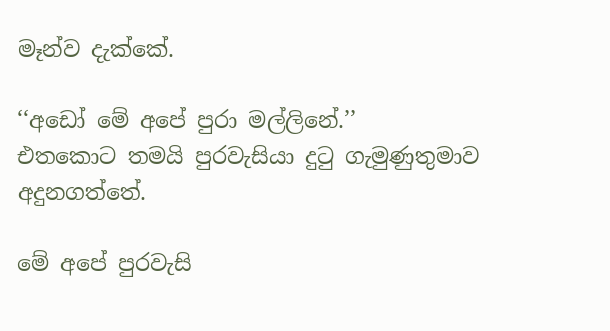මෑන්ව දැක්කේ.

‘‘අඩෝ මේ අපේ පුරා මල්ලිනේ.’’
එතකොට තමයි පුරවැසියා දුටු ගැමුණුතුමාව අදුනගත්තේ.

මේ අපේ පුරවැසි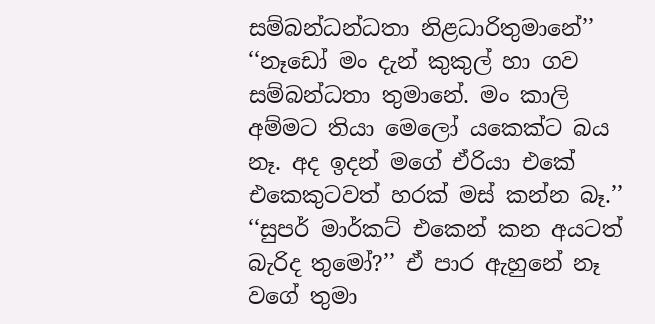සම්බන්ධන්ධතා නිළධාරිතුමානේ’’ ‘‘නෑඩෝ මං දැන් කුකුල් හා ගව සම්බන්ධතා තුමානේ. මං කාලි අම්මට තියා මෙලෝ යකෙක්ට බය නෑ. අද ඉදන් මගේ ඒරියා එකේ එකෙකුටවත් හරක් මස් කන්න බෑ.’’
‘‘සුපර් මාර්කට් එකෙන් කන අයටත් බැරිද තුමෝ?’’ ඒ පාර ඇහුනේ නෑ වගේ තුමා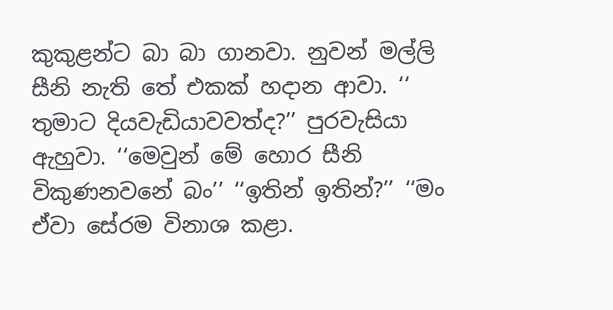කුකුළන්ට බා බා ගානවා. නුවන් මල්ලි සීනි නැති තේ එකක් හදාන ආවා. ‘‘ තුමාට දියවැඩියාවවත්ද?’’ පුරවැසියා ඇහුවා. ‘‘මෙවුන් මේ හොර සීනි විකුණනවනේ බං’’ ‘‘ඉතින් ඉතින්?’’ ‘‘මං ඒවා සේරම විනාශ කළා.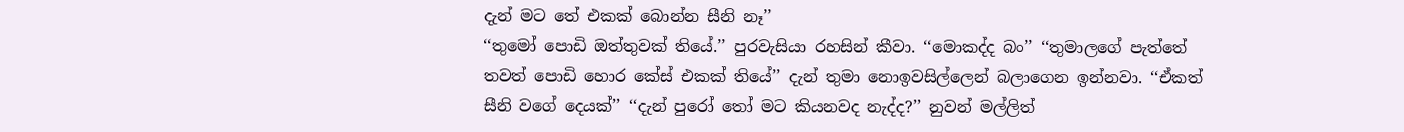දැන් මට තේ එකක් බොන්න සීනි නෑ’’
‘‘තුමෝ පොඩි ඔත්තුවක් තියේ.’’ පුරවැසියා රහසින් කීවා. ‘‘මොකද්ද බං’’ ‘‘තුමාලගේ පැත්තේ තවත් පොඩි හොර කේස් එකක් තියේ’’ දැන් තුමා නොඉවසිල්ලෙන් බලාගෙන ඉන්නවා. ‘‘ඒකත් සීනි වගේ දෙයක්’’ ‘‘දැන් පුරෝ තෝ මට කියනවද නැද්ද?’’ නුවන් මල්ලිත්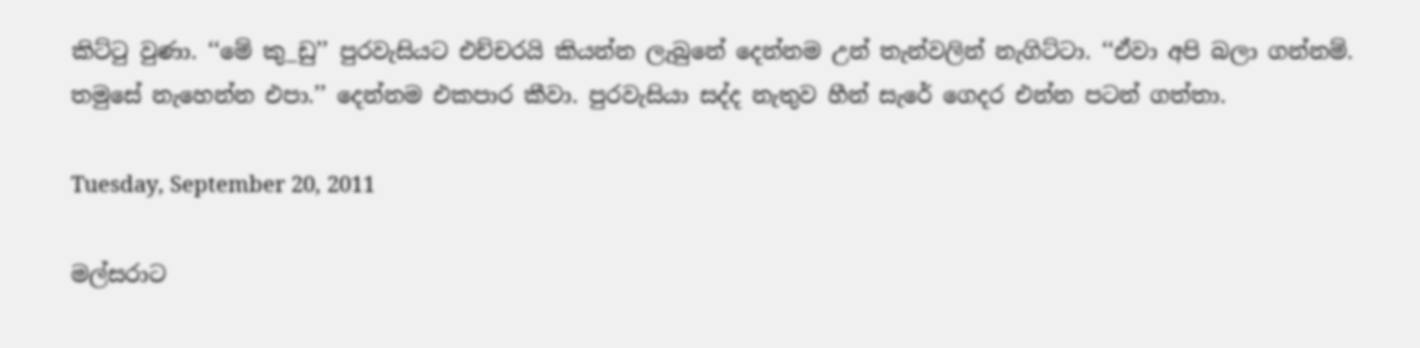කිට්ටු වුණා. ‘‘මේ කු_ඩු’’ පුරවැසියට එච්චරයි කියන්න ලැබුනේ දෙන්නම උන් තැන්වලින් නැගිට්ටා. ‘‘ඒවා අපි බලා ගන්නම්. තමුසේ නැහෙන්න එපා.’’ දෙන්නම එකපාර කීවා. පුරවැසියා සද්ද නැතුව හීන් සැරේ ගෙදර එන්න පටන් ගත්තා.

Tuesday, September 20, 2011

මල්සරාට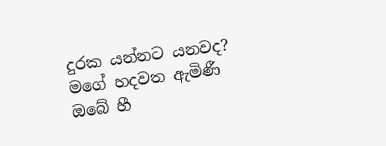දුරක යන්නට යනවද?
මගේ හදවත ඇමිණී
ඔබේ හී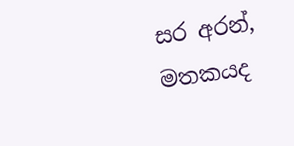සර අරන්,
මතකයද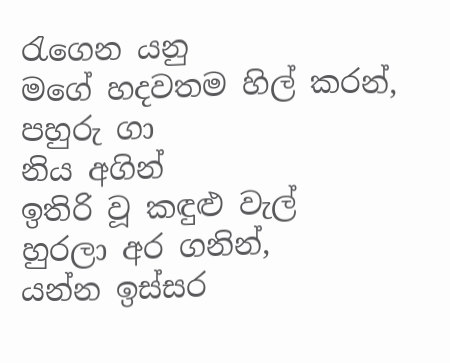රැගෙන යනු
මගේ හදවතම හිල් කරන්,
පහුරු ගා
නිය අගින්
ඉතිරි වූ කඳුළු වැල්
හුරලා අර ගනින්,
යන්න ඉස්සර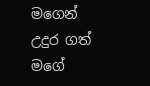මගෙන්
උදුර ගත් මගේ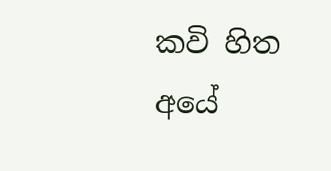කවි හිත
අයේ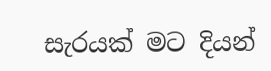සැරයක් මට දියන්